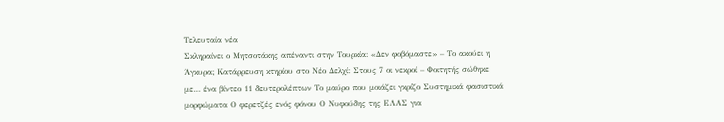Τελευταία νέα
Σκληραίνει ο Μητσοτάκης απέναντι στην Τουρκία: «Δεν φοβόμαστε» – Το ακούει η Άγκυρα; Κατάρρευση κτηρίου στο Νέο Δελχί: Στους 7 οι νεκροί – Φοιτητής σώθηκε με… ένα βίντεο 11 δευτερολέπτων Το μαύρο που μοιάζει γκρίζο Συστημικά φασιστικά μορφώματα Ο φερετζές ενός φόνου Ο Νυφούδης της ΕΛΑΣ για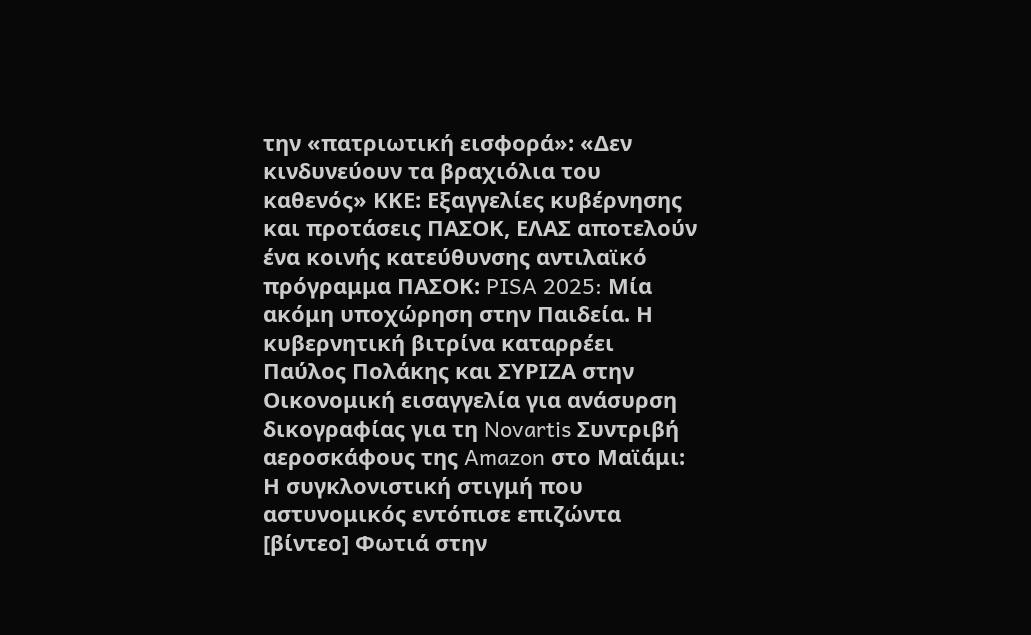την «πατριωτική εισφορά»: «Δεν κινδυνεύουν τα βραχιόλια του καθενός» ΚΚΕ: Εξαγγελίες κυβέρνησης και προτάσεις ΠΑΣΟΚ, ΕΛΑΣ αποτελούν ένα κοινής κατεύθυνσης αντιλαϊκό πρόγραμμα ΠΑΣΟΚ: PISA 2025: Μία ακόμη υποχώρηση στην Παιδεία. Η κυβερνητική βιτρίνα καταρρέει Παύλος Πολάκης και ΣΥΡΙΖΑ στην Οικονομική εισαγγελία για ανάσυρση δικογραφίας για τη Novartis Συντριβή αεροσκάφους της Amazon στο Μαϊάμι: Η συγκλονιστική στιγμή που αστυνομικός εντόπισε επιζώντα [βίντεο] Φωτιά στην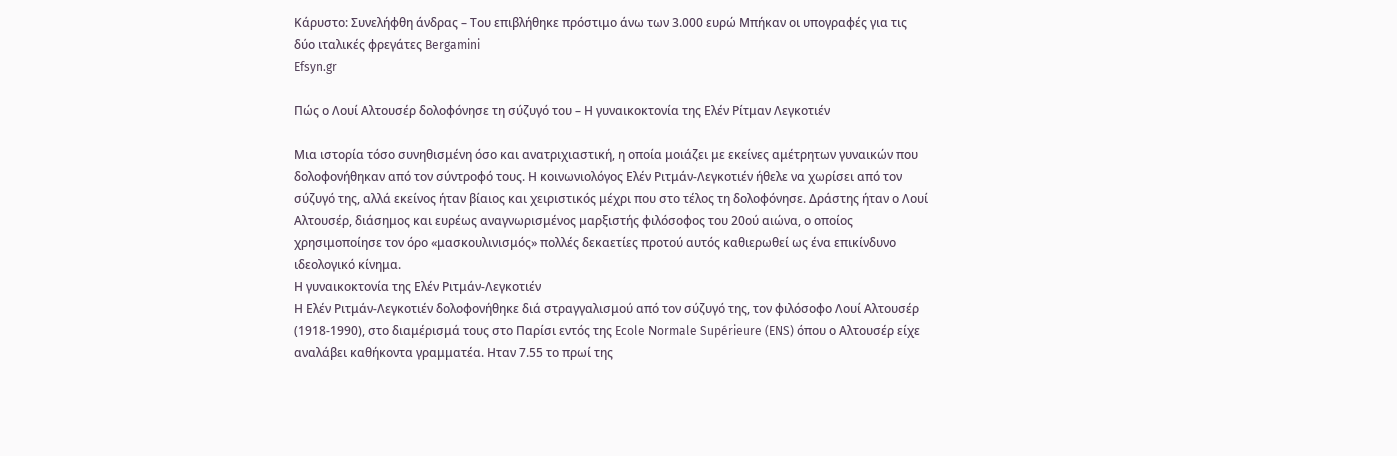Κάρυστο: Συνελήφθη άνδρας – Του επιβλήθηκε πρόστιμο άνω των 3.000 ευρώ Μπήκαν οι υπογραφές για τις δύο ιταλικές φρεγάτες Bergamini
Efsyn.gr

Πώς ο Λουί Αλτουσέρ δολοφόνησε τη σύζυγό του – Η γυναικοκτονία της Ελέν Ρίτμαν Λεγκοτιέν

Μια ιστορία τόσο συνηθισμένη όσο και ανατριχιαστική, η οποία μοιάζει με εκείνες αμέτρητων γυναικών που δολοφονήθηκαν από τον σύντροφό τους. Η κοινωνιολόγος Ελέν Ριτμάν-Λεγκοτιέν ήθελε να χωρίσει από τον σύζυγό της, αλλά εκείνος ήταν βίαιος και χειριστικός μέχρι που στο τέλος τη δολοφόνησε. Δράστης ήταν ο Λουί Αλτουσέρ, διάσημος και ευρέως αναγνωρισμένος μαρξιστής φιλόσοφος του 20ού αιώνα, ο οποίος χρησιμοποίησε τον όρο «μασκουλινισμός» πολλές δεκαετίες προτού αυτός καθιερωθεί ως ένα επικίνδυνο ιδεολογικό κίνημα.
Η γυναικοκτονία της Ελέν Ριτμάν-Λεγκοτιέν
Η Ελέν Ριτμάν-Λεγκοτιέν δολοφονήθηκε διά στραγγαλισμού από τον σύζυγό της, τον φιλόσοφο Λουί Αλτουσέρ (1918-1990), στο διαμέρισμά τους στο Παρίσι εντός της Ecole Νormale Supérieure (ENS) όπου ο Αλτουσέρ είχε αναλάβει καθήκοντα γραμματέα. Ηταν 7.55 το πρωί της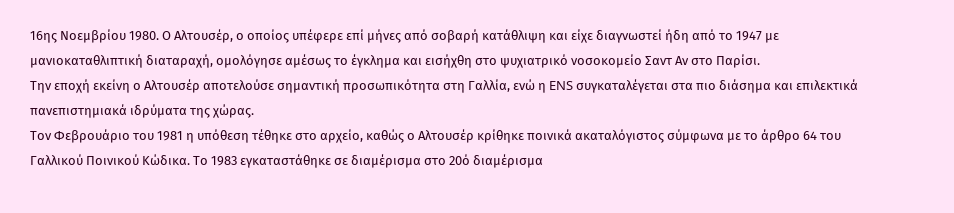16ης Νοεμβρίου 1980. Ο Αλτουσέρ, ο οποίος υπέφερε επί μήνες από σοβαρή κατάθλιψη και είχε διαγνωστεί ήδη από το 1947 με μανιοκαταθλιπτική διαταραχή, ομολόγησε αμέσως το έγκλημα και εισήχθη στο ψυχιατρικό νοσοκομείο Σαντ Αν στο Παρίσι.
Την εποχή εκείνη ο Αλτουσέρ αποτελούσε σημαντική προσωπικότητα στη Γαλλία, ενώ η ENS συγκαταλέγεται στα πιο διάσημα και επιλεκτικά πανεπιστημιακά ιδρύματα της χώρας.
Τον Φεβρουάριο του 1981 η υπόθεση τέθηκε στο αρχείο, καθώς ο Αλτουσέρ κρίθηκε ποινικά ακαταλόγιστος σύμφωνα με το άρθρο 64 του Γαλλικού Ποινικού Κώδικα. Το 1983 εγκαταστάθηκε σε διαμέρισμα στο 20ό διαμέρισμα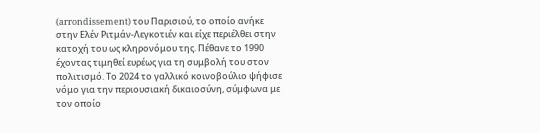(arrondissement) του Παρισιού, το οποίο ανήκε στην Ελέν Ριτμάν-Λεγκοτιέν και είχε περιέλθει στην κατοχή του ως κληρονόμου της. Πέθανε το 1990 έχοντας τιμηθεί ευρέως για τη συμβολή του στον πολιτισμό. Το 2024 το γαλλικό κοινοβούλιο ψήφισε νόμο για την περιουσιακή δικαιοσύνη, σύμφωνα με τον οποίο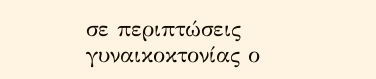σε περιπτώσεις γυναικοκτονίας ο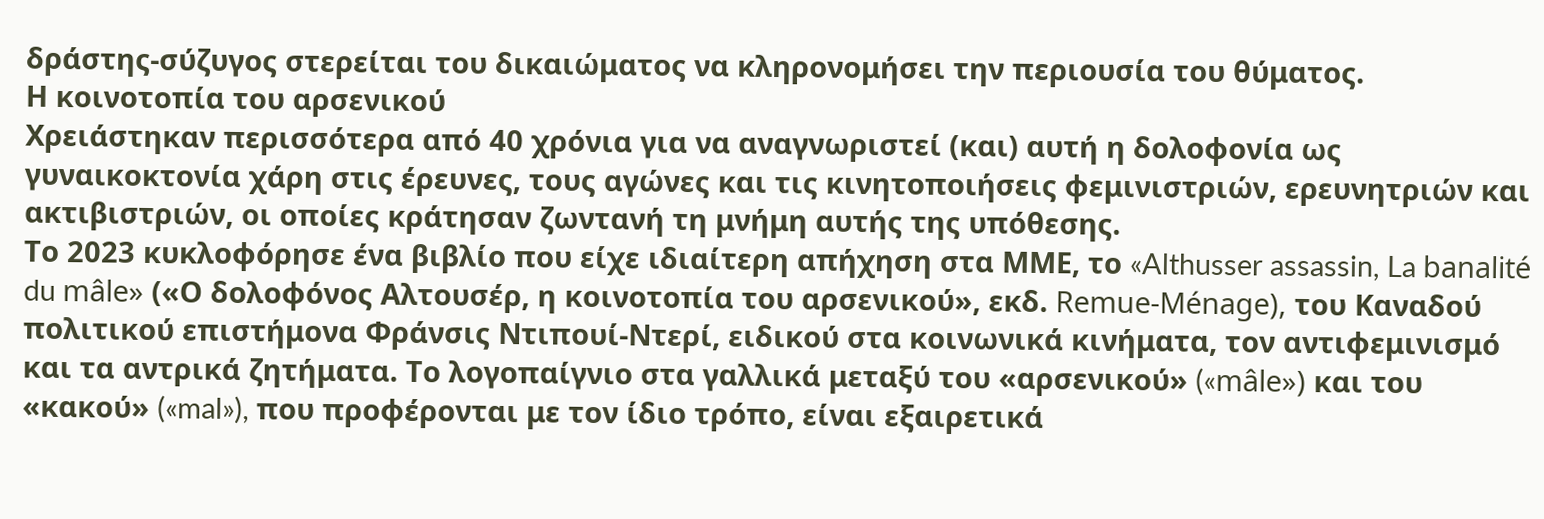δράστης-σύζυγος στερείται του δικαιώματος να κληρονομήσει την περιουσία του θύματος.
Η κοινοτοπία του αρσενικού
Χρειάστηκαν περισσότερα από 40 χρόνια για να αναγνωριστεί (και) αυτή η δολοφονία ως γυναικοκτονία χάρη στις έρευνες, τους αγώνες και τις κινητοποιήσεις φεμινιστριών, ερευνητριών και ακτιβιστριών, οι οποίες κράτησαν ζωντανή τη μνήμη αυτής της υπόθεσης.
Το 2023 κυκλοφόρησε ένα βιβλίο που είχε ιδιαίτερη απήχηση στα ΜΜΕ, το «Althusser assassin, La banalité du mâle» («Ο δολοφόνος Αλτουσέρ, η κοινοτοπία του αρσενικού», εκδ. Remue-Ménage), του Καναδού πολιτικού επιστήμονα Φράνσις Ντιπουί-Ντερί, ειδικού στα κοινωνικά κινήματα, τον αντιφεμινισμό και τα αντρικά ζητήματα. Το λογοπαίγνιο στα γαλλικά μεταξύ του «αρσενικού» («mâle») και του «κακού» («mal»), που προφέρονται με τον ίδιο τρόπο, είναι εξαιρετικά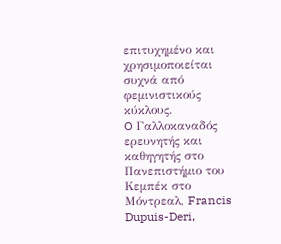επιτυχημένο και χρησιμοποιείται συχνά από φεμινιστικούς κύκλους.
O Γαλλοκαναδός ερευνητής και καθηγητής στο Πανεπιστήμιο του Κεμπέκ στο Μόντρεαλ, Francis Dupuis-Deri,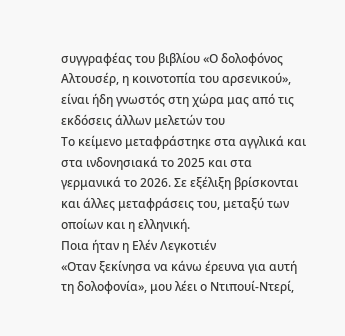συγγραφέας του βιβλίου «Ο δολοφόνος Αλτουσέρ, η κοινοτοπία του αρσενικού», είναι ήδη γνωστός στη χώρα μας από τις εκδόσεις άλλων μελετών του
Το κείμενο μεταφράστηκε στα αγγλικά και στα ινδονησιακά το 2025 και στα γερμανικά το 2026. Σε εξέλιξη βρίσκονται και άλλες μεταφράσεις του, μεταξύ των οποίων και η ελληνική.
Ποια ήταν η Ελέν Λεγκοτιέν
«Οταν ξεκίνησα να κάνω έρευνα για αυτή τη δολοφονία», μου λέει ο Ντιπουί-Ντερί,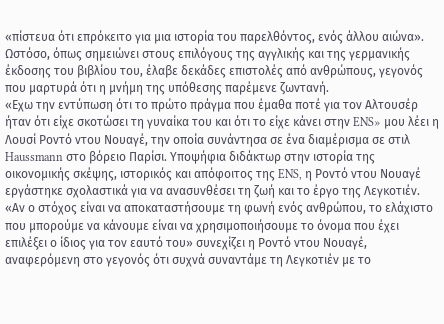«πίστευα ότι επρόκειτο για μια ιστορία του παρελθόντος, ενός άλλου αιώνα». Ωστόσο, όπως σημειώνει στους επιλόγους της αγγλικής και της γερμανικής έκδοσης του βιβλίου του, έλαβε δεκάδες επιστολές από ανθρώπους, γεγονός που μαρτυρά ότι η μνήμη της υπόθεσης παρέμενε ζωντανή.
«Εχω την εντύπωση ότι το πρώτο πράγμα που έμαθα ποτέ για τον Αλτουσέρ ήταν ότι είχε σκοτώσει τη γυναίκα του και ότι το είχε κάνει στην ENS» μου λέει η Λουσί Ροντό ντου Νουαγέ, την οποία συνάντησα σε ένα διαμέρισμα σε στιλ Haussmann στο βόρειο Παρίσι. Υποψήφια διδάκτωρ στην ιστορία της οικονομικής σκέψης, ιστορικός και απόφοιτος της ENS, η Ροντό ντου Νουαγέ εργάστηκε σχολαστικά για να ανασυνθέσει τη ζωή και το έργο της Λεγκοτιέν.
«Αν ο στόχος είναι να αποκαταστήσουμε τη φωνή ενός ανθρώπου, το ελάχιστο που μπορούμε να κάνουμε είναι να χρησιμοποιήσουμε το όνομα που έχει επιλέξει ο ίδιος για τον εαυτό του» συνεχίζει η Ροντό ντου Νουαγέ, αναφερόμενη στο γεγονός ότι συχνά συναντάμε τη Λεγκοτιέν με το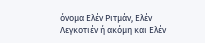όνομα Ελέν Ριτμάν, Ελέν Λεγκοτιέν ή ακόμη και Ελέν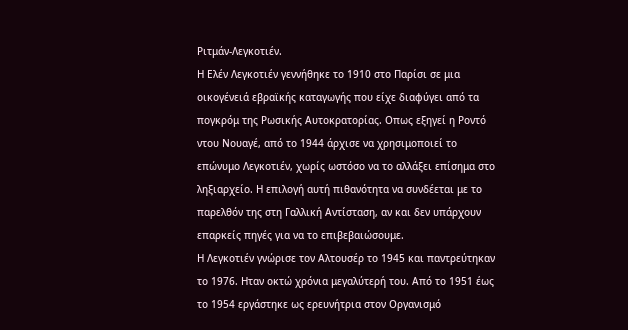Ριτμάν-Λεγκοτιέν.
Η Ελέν Λεγκοτιέν γεννήθηκε το 1910 στο Παρίσι σε μια οικογένειά εβραϊκής καταγωγής που είχε διαφύγει από τα πογκρόμ της Ρωσικής Αυτοκρατορίας. Οπως εξηγεί η Ροντό ντου Νουαγέ, από το 1944 άρχισε να χρησιμοποιεί το επώνυμο Λεγκοτιέν, χωρίς ωστόσο να το αλλάξει επίσημα στο ληξιαρχείο. Η επιλογή αυτή πιθανότητα να συνδέεται με το παρελθόν της στη Γαλλική Αντίσταση, αν και δεν υπάρχουν επαρκείς πηγές για να το επιβεβαιώσουμε.
Η Λεγκοτιέν γνώρισε τον Αλτουσέρ το 1945 και παντρεύτηκαν το 1976. Ηταν οκτώ χρόνια μεγαλύτερή του. Από το 1951 έως το 1954 εργάστηκε ως ερευνήτρια στον Οργανισμό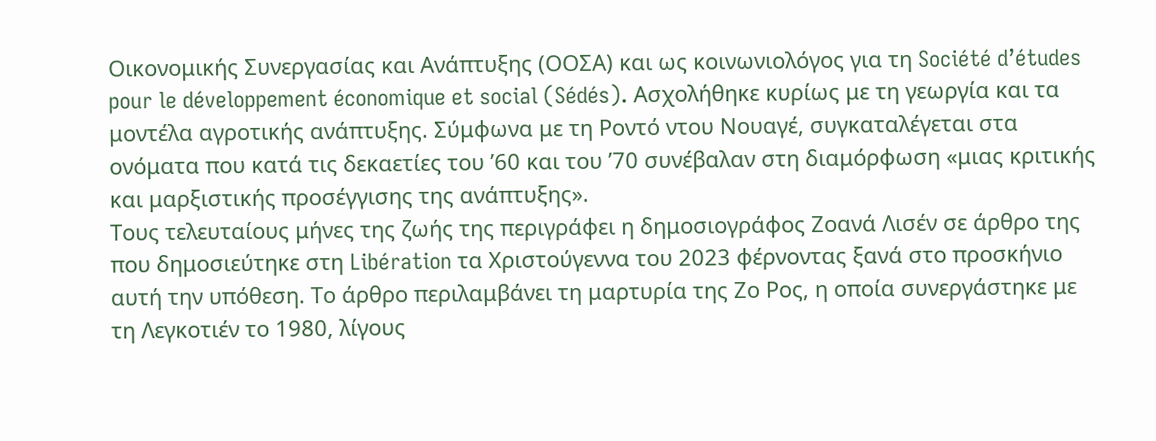Οικονομικής Συνεργασίας και Ανάπτυξης (ΟΟΣΑ) και ως κοινωνιολόγος για τη Société d’études pour le développement économique et social (Sédés). Ασχολήθηκε κυρίως με τη γεωργία και τα μοντέλα αγροτικής ανάπτυξης. Σύμφωνα με τη Ροντό ντου Νουαγέ, συγκαταλέγεται στα ονόματα που κατά τις δεκαετίες του ’60 και του ’70 συνέβαλαν στη διαμόρφωση «μιας κριτικής και μαρξιστικής προσέγγισης της ανάπτυξης».
Τους τελευταίους μήνες της ζωής της περιγράφει η δημοσιογράφος Ζοανά Λισέν σε άρθρο της που δημοσιεύτηκε στη Libération τα Χριστούγεννα του 2023 φέρνοντας ξανά στο προσκήνιο αυτή την υπόθεση. Το άρθρο περιλαμβάνει τη μαρτυρία της Ζο Ρος, η οποία συνεργάστηκε με τη Λεγκοτιέν το 1980, λίγους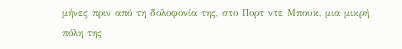μήνες πριν από τη δολοφονία της, στο Πορτ ντε Μπουκ, μια μικρή πόλη της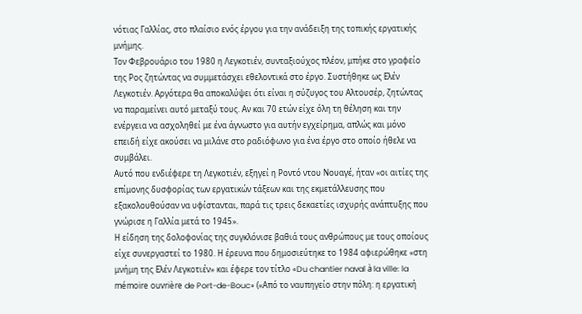νότιας Γαλλίας, στο πλαίσιο ενός έργου για την ανάδειξη της τοπικής εργατικής μνήμης.
Τον Φεβρουάριο του 1980 η Λεγκοτιέν, συνταξιούχος πλέον, μπήκε στο γραφείο της Ρος ζητώντας να συμμετάσχει εθελοντικά στο έργο. Συστήθηκε ως Ελέν Λεγκοτιέν. Αργότερα θα αποκαλύψει ότι είναι η σύζυγος του Αλτουσέρ, ζητώντας να παραμείνει αυτό μεταξύ τους. Αν και 70 ετών είχε όλη τη θέληση και την ενέργεια να ασχοληθεί με ένα άγνωστο για αυτήν εγχείρημα, απλώς και μόνο επειδή είχε ακούσει να μιλάνε στο ραδιόφωνο για ένα έργο στο οποίο ήθελε να συμβάλει.
Αυτό που ενδιέφερε τη Λεγκοτιέν, εξηγεί η Ροντό ντου Νουαγέ, ήταν «οι αιτίες της επίμονης δυσφορίας των εργατικών τάξεων και της εκμετάλλευσης που εξακολουθούσαν να υφίστανται, παρά τις τρεις δεκαετίες ισχυρής ανάπτυξης που γνώρισε η Γαλλία μετά το 1945».
Η είδηση της δολοφονίας της συγκλόνισε βαθιά τους ανθρώπους με τους οποίους είχε συνεργαστεί το 1980. Η έρευνα που δημοσιεύτηκε το 1984 αφιερώθηκε «στη μνήμη της Ελέν Λεγκοτιέν» και έφερε τον τίτλο «Du chantier naval à la ville: la mémoire ouvrière de Port-de-Bouc» («Από το ναυπηγείο στην πόλη: η εργατική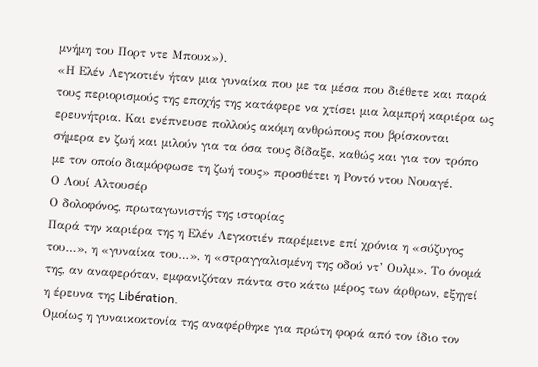μνήμη του Πορτ ντε Μπουκ»).
«Η Ελέν Λεγκοτιέν ήταν μια γυναίκα που με τα μέσα που διέθετε και παρά τους περιορισμούς της εποχής της κατάφερε να χτίσει μια λαμπρή καριέρα ως ερευνήτρια. Και ενέπνευσε πολλούς ακόμη ανθρώπους που βρίσκονται σήμερα εν ζωή και μιλούν για τα όσα τους δίδαξε, καθώς και για τον τρόπο με τον οποίο διαμόρφωσε τη ζωή τους» προσθέτει η Ροντό ντου Νουαγέ.
Ο Λουί Αλτουσέρ
Ο δολοφόνος, πρωταγωνιστής της ιστορίας
Παρά την καριέρα της η Ελέν Λεγκοτιέν παρέμεινε επί χρόνια η «σύζυγος του…», η «γυναίκα του…», η «στραγγαλισμένη της οδού ντ’ Ουλμ». Το όνομά της, αν αναφερόταν, εμφανιζόταν πάντα στο κάτω μέρος των άρθρων, εξηγεί η έρευνα της Libération.
Ομοίως η γυναικοκτονία της αναφέρθηκε για πρώτη φορά από τον ίδιο τον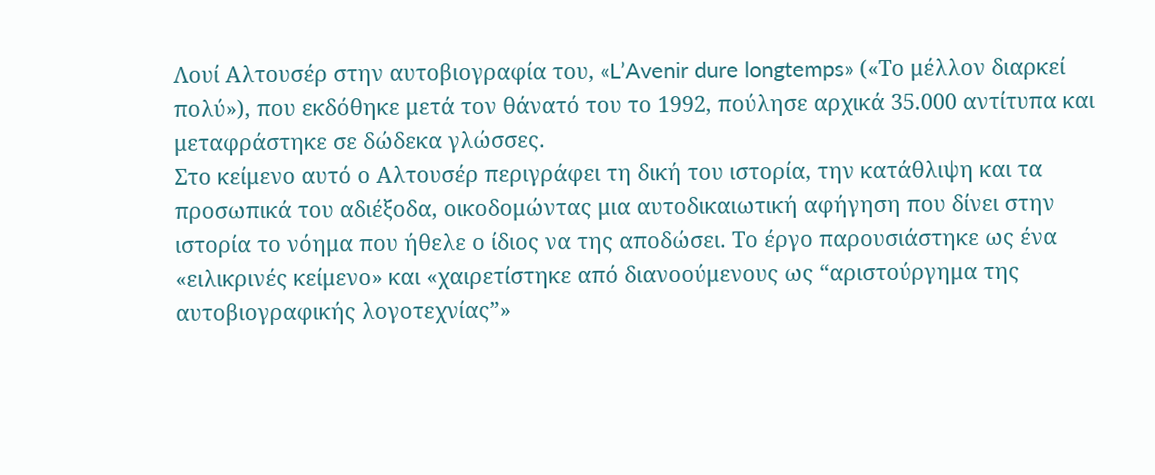Λουί Αλτουσέρ στην αυτοβιογραφία του, «L’Avenir dure longtemps» («Το μέλλον διαρκεί πολύ»), που εκδόθηκε μετά τον θάνατό του το 1992, πούλησε αρχικά 35.000 αντίτυπα και μεταφράστηκε σε δώδεκα γλώσσες.
Στο κείμενο αυτό ο Αλτουσέρ περιγράφει τη δική του ιστορία, την κατάθλιψη και τα προσωπικά του αδιέξοδα, οικοδομώντας μια αυτοδικαιωτική αφήγηση που δίνει στην ιστορία το νόημα που ήθελε ο ίδιος να της αποδώσει. Το έργο παρουσιάστηκε ως ένα «ειλικρινές κείμενο» και «χαιρετίστηκε από διανοούμενους ως “αριστούργημα της αυτοβιογραφικής λογοτεχνίας”»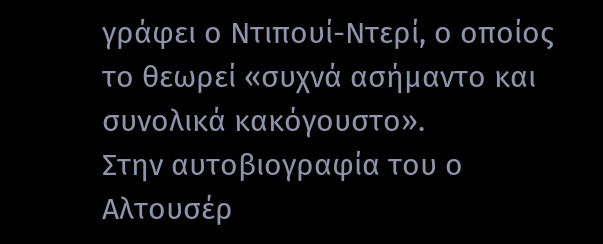γράφει ο Ντιπουί-Ντερί, ο οποίος το θεωρεί «συχνά ασήμαντο και συνολικά κακόγουστο».
Στην αυτοβιογραφία του ο Αλτουσέρ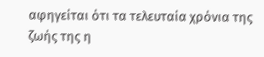αφηγείται ότι τα τελευταία χρόνια της ζωής της η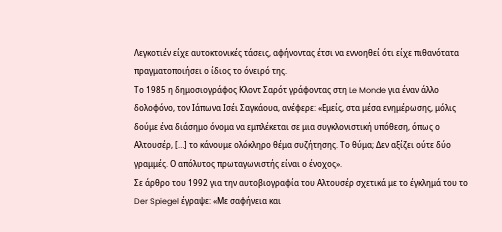Λεγκοτιέν είχε αυτοκτονικές τάσεις, αφήνοντας έτσι να εννοηθεί ότι είχε πιθανότατα πραγματοποιήσει ο ίδιος το όνειρό της.
Το 1985 η δημοσιογράφος Κλοντ Σαρότ γράφοντας στη Le Monde για έναν άλλο δολοφόνο, τον Ιάπωνα Ισέι Σαγκάουα, ανέφερε: «Εμείς, στα μέσα ενημέρωσης, μόλις δούμε ένα διάσημο όνομα να εμπλέκεται σε μια συγκλονιστική υπόθεση, όπως ο Αλτουσέρ, […] το κάνουμε ολόκληρο θέμα συζήτησης. Το θύμα; Δεν αξίζει ούτε δύο γραμμές. Ο απόλυτος πρωταγωνιστής είναι ο ένοχος».
Σε άρθρο του 1992 για την αυτοβιογραφία του Αλτουσέρ σχετικά με το έγκλημά του το Der Spiegel έγραψε: «Με σαφήνεια και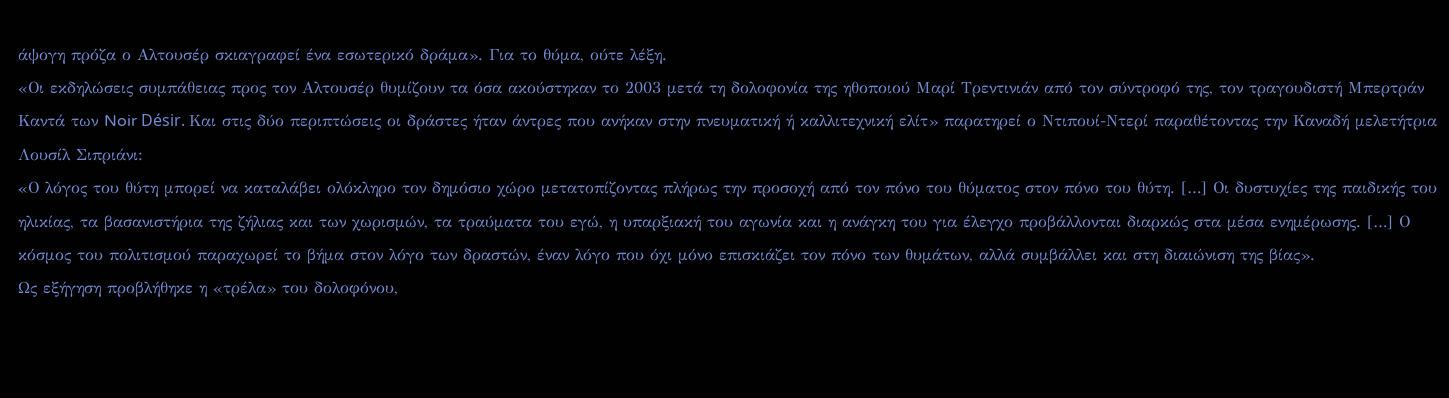άψογη πρόζα ο Αλτουσέρ σκιαγραφεί ένα εσωτερικό δράμα». Για το θύμα, ούτε λέξη.
«Οι εκδηλώσεις συμπάθειας προς τον Αλτουσέρ θυμίζουν τα όσα ακούστηκαν το 2003 μετά τη δολοφονία της ηθοποιού Μαρί Τρεντινιάν από τον σύντροφό της, τον τραγουδιστή Μπερτράν Καντά των Noir Désir. Και στις δύο περιπτώσεις οι δράστες ήταν άντρες που ανήκαν στην πνευματική ή καλλιτεχνική ελίτ» παρατηρεί ο Ντιπουί-Ντερί παραθέτοντας την Καναδή μελετήτρια Λουσίλ Σιπριάνι:
«Ο λόγος του θύτη μπορεί να καταλάβει ολόκληρο τον δημόσιο χώρο μετατοπίζοντας πλήρως την προσοχή από τον πόνο του θύματος στον πόνο του θύτη. […] Οι δυστυχίες της παιδικής του ηλικίας, τα βασανιστήρια της ζήλιας και των χωρισμών, τα τραύματα του εγώ, η υπαρξιακή του αγωνία και η ανάγκη του για έλεγχο προβάλλονται διαρκώς στα μέσα ενημέρωσης. […] Ο κόσμος του πολιτισμού παραχωρεί το βήμα στον λόγο των δραστών, έναν λόγο που όχι μόνο επισκιάζει τον πόνο των θυμάτων, αλλά συμβάλλει και στη διαιώνιση της βίας».
Ως εξήγηση προβλήθηκε η «τρέλα» του δολοφόνου,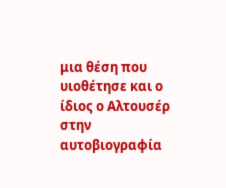μια θέση που υιοθέτησε και ο ίδιος ο Αλτουσέρ στην αυτοβιογραφία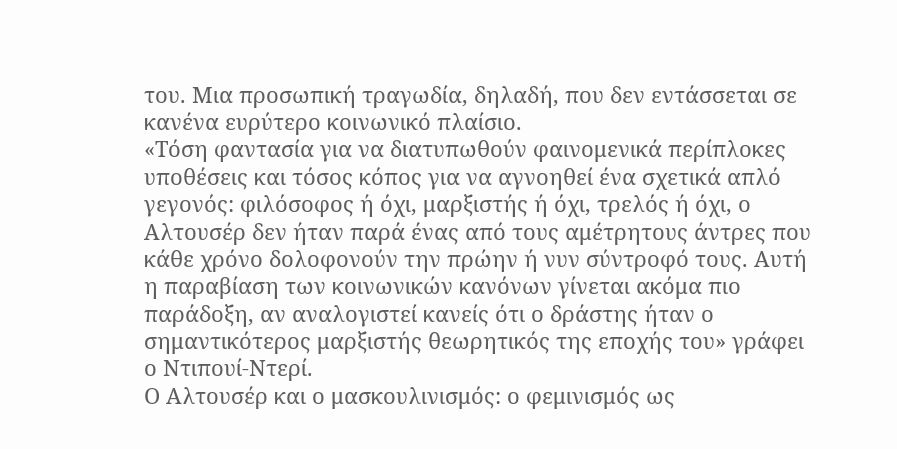του. Μια προσωπική τραγωδία, δηλαδή, που δεν εντάσσεται σε κανένα ευρύτερο κοινωνικό πλαίσιο.
«Τόση φαντασία για να διατυπωθούν φαινομενικά περίπλοκες υποθέσεις και τόσος κόπος για να αγνοηθεί ένα σχετικά απλό γεγονός: φιλόσοφος ή όχι, μαρξιστής ή όχι, τρελός ή όχι, ο Αλτουσέρ δεν ήταν παρά ένας από τους αμέτρητους άντρες που κάθε χρόνο δολοφονούν την πρώην ή νυν σύντροφό τους. Αυτή η παραβίαση των κοινωνικών κανόνων γίνεται ακόμα πιο παράδοξη, αν αναλογιστεί κανείς ότι ο δράστης ήταν ο σημαντικότερος μαρξιστής θεωρητικός της εποχής του» γράφει ο Ντιπουί-Ντερί.
Ο Αλτουσέρ και ο μασκουλινισμός: ο φεμινισμός ως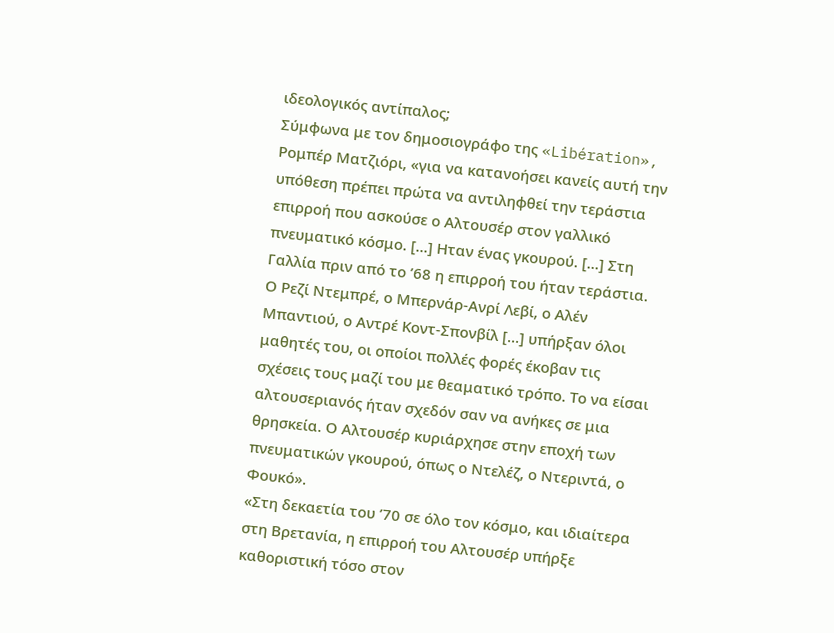ιδεολογικός αντίπαλος;
Σύμφωνα με τον δημοσιογράφο της «Libération», Ρομπέρ Ματζιόρι, «για να κατανοήσει κανείς αυτή την υπόθεση πρέπει πρώτα να αντιληφθεί την τεράστια επιρροή που ασκούσε ο Αλτουσέρ στον γαλλικό πνευματικό κόσμο. […] Ηταν ένας γκουρού. […] Στη Γαλλία πριν από το ’68 η επιρροή του ήταν τεράστια. Ο Ρεζί Ντεμπρέ, ο Μπερνάρ-Ανρί Λεβί, ο Αλέν Μπαντιού, ο Αντρέ Κοντ-Σπονβίλ […] υπήρξαν όλοι μαθητές του, οι οποίοι πολλές φορές έκοβαν τις σχέσεις τους μαζί του με θεαματικό τρόπο. Το να είσαι αλτουσεριανός ήταν σχεδόν σαν να ανήκες σε μια θρησκεία. Ο Αλτουσέρ κυριάρχησε στην εποχή των πνευματικών γκουρού, όπως ο Ντελέζ, ο Ντεριντά, ο Φουκό».
«Στη δεκαετία του ’70 σε όλο τον κόσμο, και ιδιαίτερα στη Βρετανία, η επιρροή του Αλτουσέρ υπήρξε καθοριστική τόσο στον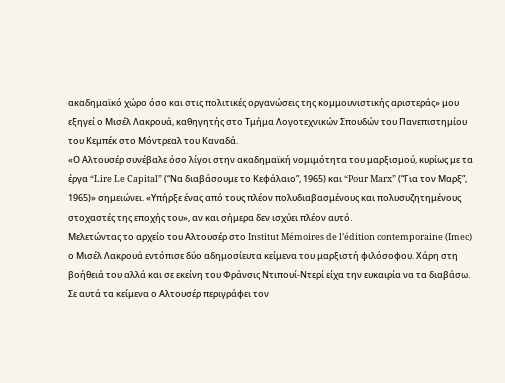ακαδημαϊκό χώρο όσο και στις πολιτικές οργανώσεις της κομμουνιστικής αριστεράς» μου εξηγεί ο Μισέλ Λακρουά, καθηγητής στο Τμήμα Λογοτεχνικών Σπουδών του Πανεπιστημίου του Κεμπέκ στο Μόντρεαλ του Καναδά.
«Ο Αλτουσέρ συνέβαλε όσο λίγοι στην ακαδημαϊκή νομιμότητα του μαρξισμού, κυρίως με τα έργα “Lire Le Capital” (“Να διαβάσουμε το Κεφάλαιο”, 1965) και “Pour Marx” (“Για τον Μαρξ”, 1965)» σημειώνει. «Υπήρξε ένας από τους πλέον πολυδιαβασμένους και πολυσυζητημένους στοχαστές της εποχής του», αν και σήμερα δεν ισχύει πλέον αυτό.
Μελετώντας το αρχείο του Αλτουσέρ στο Institut Mémoires de l’édition contemporaine (Imec) ο Μισέλ Λακρουά εντόπισε δύο αδημοσίευτα κείμενα του μαρξιστή φιλόσοφου. Χάρη στη βοήθειά του αλλά και σε εκείνη του Φράνσις Ντιπουί-Ντερί είχα την ευκαιρία να τα διαβάσω.
Σε αυτά τα κείμενα ο Αλτουσέρ περιγράφει τον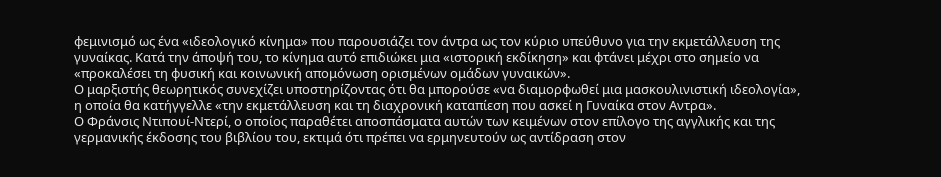φεμινισμό ως ένα «ιδεολογικό κίνημα» που παρουσιάζει τον άντρα ως τον κύριο υπεύθυνο για την εκμετάλλευση της γυναίκας. Κατά την άποψή του, το κίνημα αυτό επιδιώκει μια «ιστορική εκδίκηση» και φτάνει μέχρι στο σημείο να «προκαλέσει τη φυσική και κοινωνική απομόνωση ορισμένων ομάδων γυναικών».
Ο μαρξιστής θεωρητικός συνεχίζει υποστηρίζοντας ότι θα μπορούσε «να διαμορφωθεί μια μασκουλινιστική ιδεολογία», η οποία θα κατήγγελλε «την εκμετάλλευση και τη διαχρονική καταπίεση που ασκεί η Γυναίκα στον Αντρα».
Ο Φράνσις Ντιπουί-Ντερί, ο οποίος παραθέτει αποσπάσματα αυτών των κειμένων στον επίλογο της αγγλικής και της γερμανικής έκδοσης του βιβλίου του, εκτιμά ότι πρέπει να ερμηνευτούν ως αντίδραση στον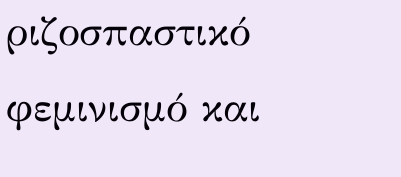ριζοσπαστικό φεμινισμό και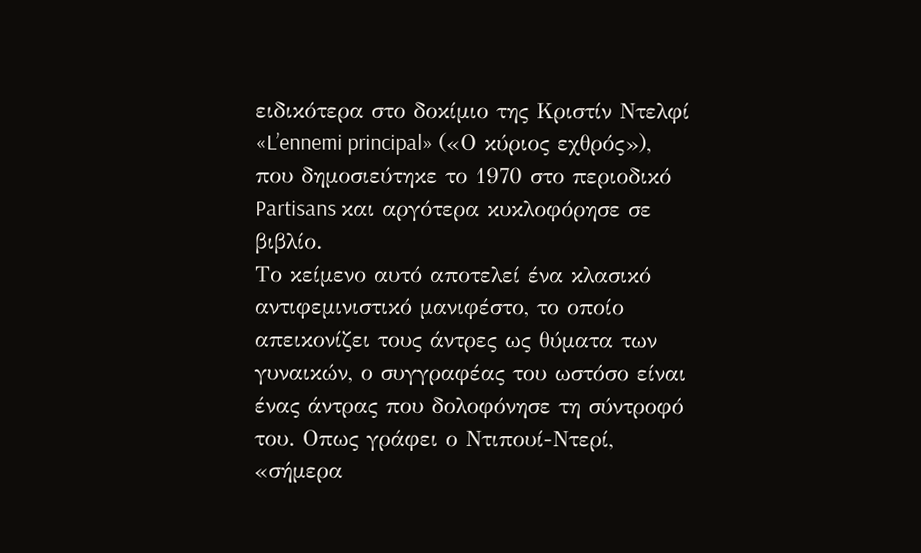ειδικότερα στο δοκίμιο της Κριστίν Ντελφί «L’ennemi principal» («Ο κύριος εχθρός»), που δημοσιεύτηκε το 1970 στο περιοδικό Partisans και αργότερα κυκλοφόρησε σε βιβλίο.
Το κείμενο αυτό αποτελεί ένα κλασικό αντιφεμινιστικό μανιφέστο, το οποίο απεικονίζει τους άντρες ως θύματα των γυναικών, ο συγγραφέας του ωστόσο είναι ένας άντρας που δολοφόνησε τη σύντροφό του. Οπως γράφει ο Ντιπουί-Ντερί, «σήμερα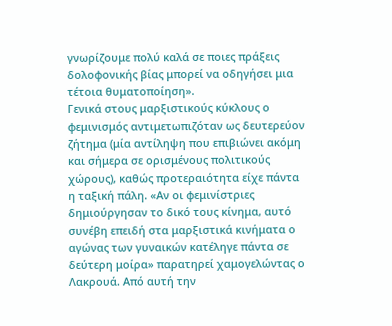γνωρίζουμε πολύ καλά σε ποιες πράξεις δολοφονικής βίας μπορεί να οδηγήσει μια τέτοια θυματοποίηση».
Γενικά στους μαρξιστικούς κύκλους ο φεμινισμός αντιμετωπιζόταν ως δευτερεύον ζήτημα (μία αντίληψη που επιβιώνει ακόμη και σήμερα σε ορισμένους πολιτικούς χώρους), καθώς προτεραιότητα είχε πάντα η ταξική πάλη. «Αν οι φεμινίστριες δημιούργησαν το δικό τους κίνημα, αυτό συνέβη επειδή στα μαρξιστικά κινήματα ο αγώνας των γυναικών κατέληγε πάντα σε δεύτερη μοίρα» παρατηρεί χαμογελώντας ο Λακρουά. Από αυτή την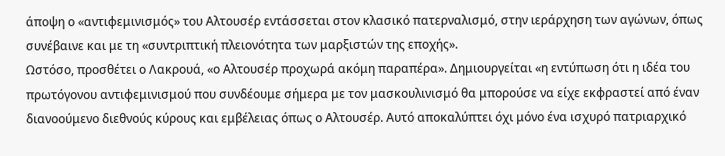άποψη ο «αντιφεμινισμός» του Αλτουσέρ εντάσσεται στον κλασικό πατερναλισμό, στην ιεράρχηση των αγώνων, όπως συνέβαινε και με τη «συντριπτική πλειονότητα των μαρξιστών της εποχής».
Ωστόσο, προσθέτει ο Λακρουά, «ο Αλτουσέρ προχωρά ακόμη παραπέρα». Δημιουργείται «η εντύπωση ότι η ιδέα του πρωτόγονου αντιφεμινισμού που συνδέουμε σήμερα με τον μασκουλινισμό θα μπορούσε να είχε εκφραστεί από έναν διανοούμενο διεθνούς κύρους και εμβέλειας όπως ο Αλτουσέρ. Αυτό αποκαλύπτει όχι μόνο ένα ισχυρό πατριαρχικό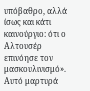υπόβαθρο, αλλά ίσως και κάτι καινούργιο: ότι ο Αλτουσέρ επινόησε τον μασκουλινισμό». Αυτό μαρτυρά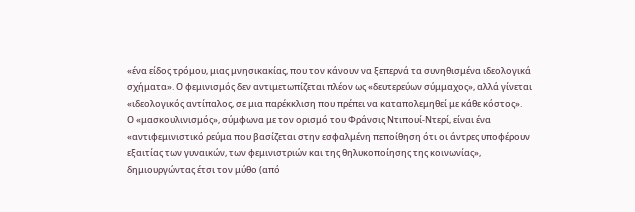«ένα είδος τρόμου, μιας μνησικακίας, που τον κάνουν να ξεπερνά τα συνηθισμένα ιδεολογικά σχήματα». Ο φεμινισμός δεν αντιμετωπίζεται πλέον ως «δευτερεύων σύμμαχος», αλλά γίνεται «ιδεολογικός αντίπαλος, σε μια παρέκκλιση που πρέπει να καταπολεμηθεί με κάθε κόστος».
Ο «μασκουλινισμός», σύμφωνα με τον ορισμό του Φράνσις Ντιπουί-Ντερί, είναι ένα «αντιφεμινιστικό ρεύμα που βασίζεται στην εσφαλμένη πεποίθηση ότι οι άντρες υποφέρουν εξαιτίας των γυναικών, των φεμινιστριών και της θηλυκοποίησης της κοινωνίας», δημιουργώντας έτσι τον μύθο (από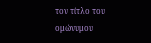τον τίτλο του ομώνυμου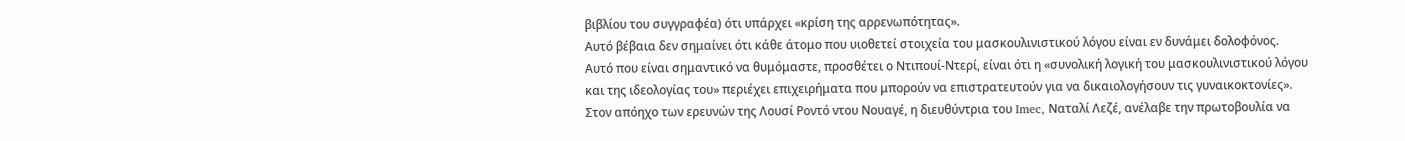βιβλίου του συγγραφέα) ότι υπάρχει «κρίση της αρρενωπότητας».
Αυτό βέβαια δεν σημαίνει ότι κάθε άτομο που υιοθετεί στοιχεία του μασκουλινιστικού λόγου είναι εν δυνάμει δολοφόνος. Αυτό που είναι σημαντικό να θυμόμαστε, προσθέτει ο Ντιπουί-Ντερί, είναι ότι η «συνολική λογική του μασκουλινιστικού λόγου και της ιδεολογίας του» περιέχει επιχειρήματα που μπορούν να επιστρατευτούν για να δικαιολογήσουν τις γυναικοκτονίες».
Στον απόηχο των ερευνών της Λουσί Ροντό ντου Νουαγέ, η διευθύντρια του Imec, Ναταλί Λεζέ, ανέλαβε την πρωτοβουλία να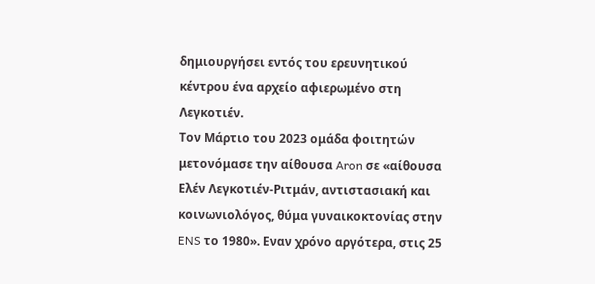δημιουργήσει εντός του ερευνητικού κέντρου ένα αρχείο αφιερωμένο στη Λεγκοτιέν.
Τον Μάρτιο του 2023 ομάδα φοιτητών μετονόμασε την αίθουσα Aron σε «αίθουσα Ελέν Λεγκοτιέν-Ριτμάν, αντιστασιακή και κοινωνιολόγος, θύμα γυναικοκτονίας στην ENS το 1980». Εναν χρόνο αργότερα, στις 25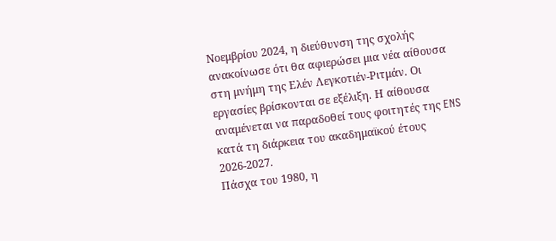Νοεμβρίου 2024, η διεύθυνση της σχολής ανακοίνωσε ότι θα αφιερώσει μια νέα αίθουσα στη μνήμη της Ελέν Λεγκοτιέν-Ριτμάν. Οι εργασίες βρίσκονται σε εξέλιξη. Η αίθουσα αναμένεται να παραδοθεί τους φοιτητές της ENS κατά τη διάρκεια του ακαδημαϊκού έτους 2026-2027.
Πάσχα του 1980, η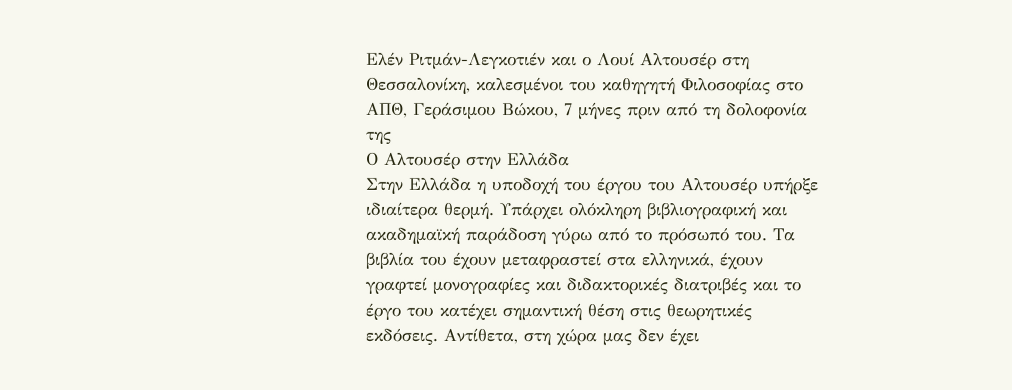Ελέν Ριτμάν-Λεγκοτιέν και ο Λουί Αλτουσέρ στη Θεσσαλονίκη, καλεσμένοι του καθηγητή Φιλοσοφίας στο ΑΠΘ, Γεράσιμου Βώκου, 7 μήνες πριν από τη δολοφονία της
Ο Αλτουσέρ στην Ελλάδα
Στην Ελλάδα η υποδοχή του έργου του Αλτουσέρ υπήρξε ιδιαίτερα θερμή. Υπάρχει ολόκληρη βιβλιογραφική και ακαδημαϊκή παράδοση γύρω από το πρόσωπό του. Τα βιβλία του έχουν μεταφραστεί στα ελληνικά, έχουν γραφτεί μονογραφίες και διδακτορικές διατριβές και το έργο του κατέχει σημαντική θέση στις θεωρητικές εκδόσεις. Αντίθετα, στη χώρα μας δεν έχει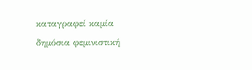καταγραφεί καμία δημόσια φεμινιστική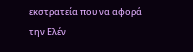εκστρατεία που να αφορά την Ελέν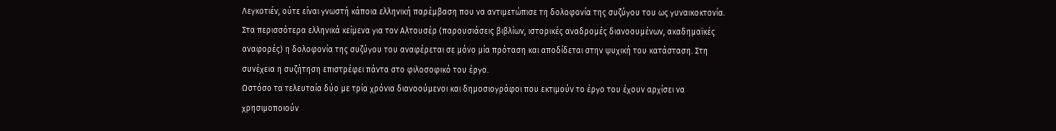Λεγκοτιέν, ούτε είναι γνωστή κάποια ελληνική παρέμβαση που να αντιμετώπισε τη δολοφονία της συζύγου του ως γυναικοκτονία.
Στα περισσότερα ελληνικά κείμενα για τον Αλτουσέρ (παρουσιάσεις βιβλίων, ιστορικές αναδρομές διανοουμένων, ακαδημαϊκές αναφορές) η δολοφονία της συζύγου του αναφέρεται σε μόνο μία πρόταση και αποδίδεται στην ψυχική του κατάσταση. Στη συνέχεια η συζήτηση επιστρέφει πάντα στο φιλοσοφικό του έργο.
Ωστόσο τα τελευταία δύο με τρία χρόνια διανοούμενοι και δημοσιογράφοι που εκτιμούν το έργο του έχουν αρχίσει να χρησιμοποιούν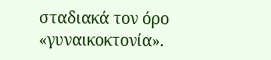σταδιακά τον όρο «γυναικοκτονία».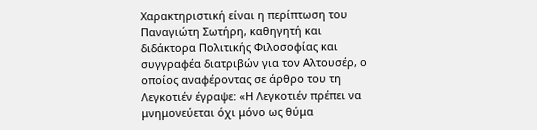Χαρακτηριστική είναι η περίπτωση του Παναγιώτη Σωτήρη, καθηγητή και διδάκτορα Πολιτικής Φιλοσοφίας και συγγραφέα διατριβών για τον Αλτουσέρ, ο οποίος αναφέροντας σε άρθρο του τη Λεγκοτιέν έγραψε: «Η Λεγκοτιέν πρέπει να μνημονεύεται όχι μόνο ως θύμα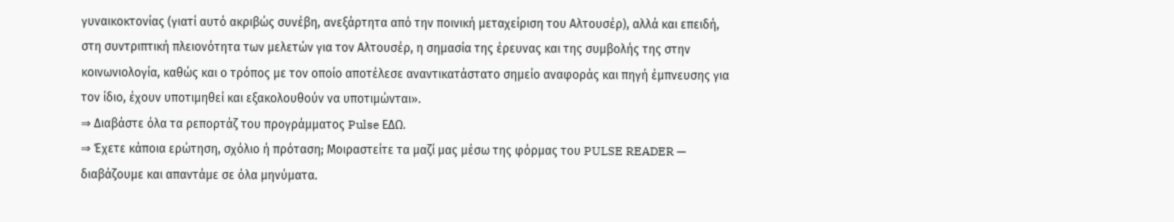γυναικοκτονίας (γιατί αυτό ακριβώς συνέβη, ανεξάρτητα από την ποινική μεταχείριση του Αλτουσέρ), αλλά και επειδή, στη συντριπτική πλειονότητα των μελετών για τον Αλτουσέρ, η σημασία της έρευνας και της συμβολής της στην κοινωνιολογία, καθώς και ο τρόπος με τον οποίο αποτέλεσε αναντικατάστατο σημείο αναφοράς και πηγή έμπνευσης για τον ίδιο, έχουν υποτιμηθεί και εξακολουθούν να υποτιμώνται».
⇒ Διαβάστε όλα τα ρεπορτάζ του προγράμματος Pulse ΕΔΩ.
⇒ Έχετε κάποια ερώτηση, σχόλιο ή πρόταση; Μοιραστείτε τα μαζί μας μέσω της φόρμας του PULSE READER — διαβάζουμε και απαντάμε σε όλα μηνύματα.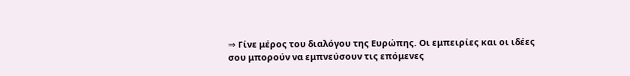⇒ Γίνε μέρος του διαλόγου της Ευρώπης. Οι εμπειρίες και οι ιδέες σου μπορούν να εμπνεύσουν τις επόμενες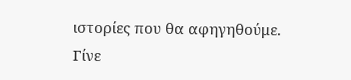ιστορίες που θα αφηγηθούμε. Γίνε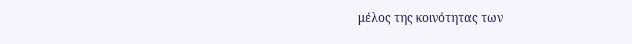μέλος της κοινότητας των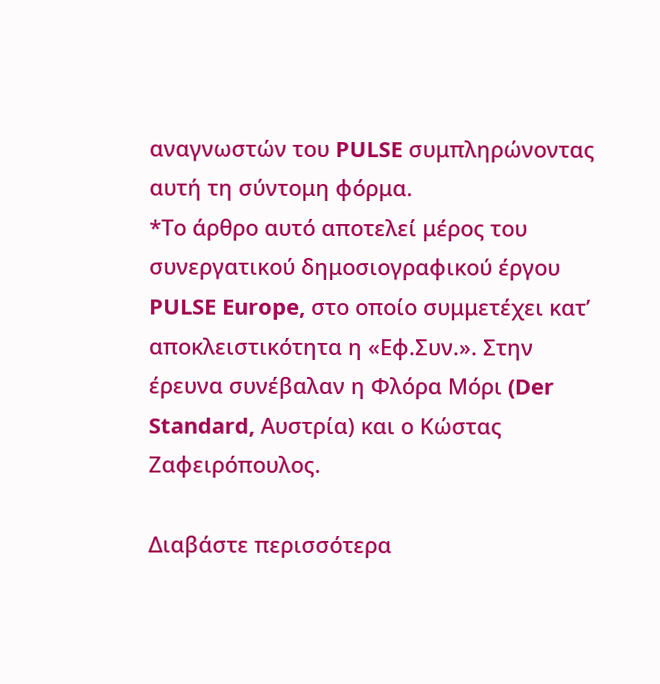αναγνωστών του PULSE συμπληρώνοντας αυτή τη σύντομη φόρμα.
*Το άρθρο αυτό αποτελεί μέρος του συνεργατικού δημοσιογραφικού έργου PULSE Europe, στο οποίο συμμετέχει κατ’ αποκλειστικότητα η «Εφ.Συν.». Στην έρευνα συνέβαλαν η Φλόρα Μόρι (Der Standard, Αυστρία) και ο Κώστας Ζαφειρόπουλος.

Διαβάστε περισσότερα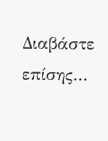Διαβάστε επίσης...